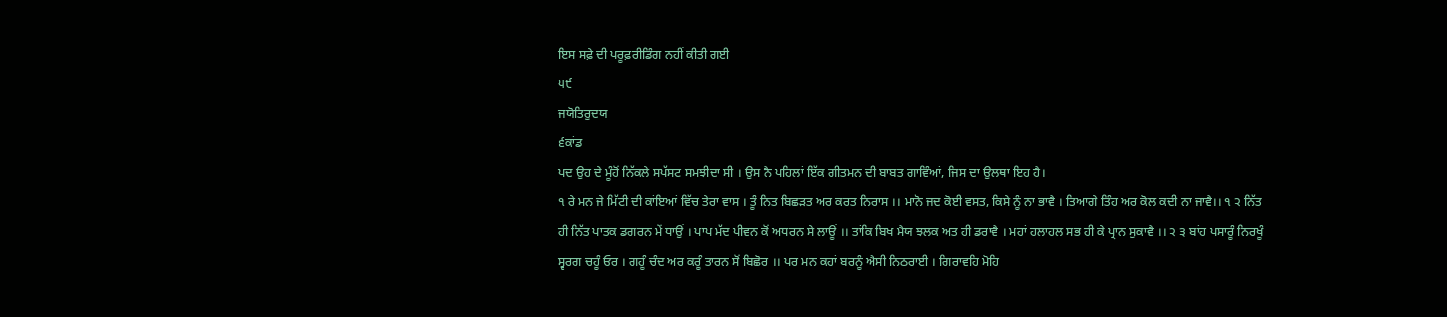ਇਸ ਸਫ਼ੇ ਦੀ ਪਰੂਫ਼ਰੀਡਿੰਗ ਨਹੀਂ ਕੀਤੀ ਗਈ
੫੯
ਜਯੋਤਿਰੁਦਯ
੬ਕਾਂਡ
ਪਦ ਉਹ ਦੇ ਮੂੰਹੋਂ ਨਿੱਕਲੇ ਸਪੱਸਟ ਸਮਝੀਦਾ ਸੀ । ਉਸ ਨੈ ਪਹਿਲਾਂ ਇੱਕ ਗੀਤਮਨ ਦੀ ਬਾਬਤ ਗਾਵਿੰਆਂ, ਜਿਸ ਦਾ ਉਲਥਾ ਇਹ ਹੈ।
੧ ਰੇ ਮਨ ਜੇ ਮਿੱਟੀ ਦੀ ਕਾਂਇਆਂ ਵਿੱਚ ਤੇਰਾ ਵਾਸ । ਤੂੰ ਨਿਤ ਬਿਛੜਤ ਅਰ ਕਰਤ ਨਿਰਾਸ ।। ਮਾਨੋ ਜਦ ਕੋਈ ਵਸਤ, ਕਿਸੇ ਨੂੰ ਨਾ ਭਾਵੈ । ਤਿਆਗੇ ਤਿੰਹ ਅਰ ਕੋਲ ਕਦੀ ਨਾ ਜਾਵੈ।। ੧ ੨ ਨਿੱਤ ਹੀ ਨਿੱਤ ਪਾਤਕ ਡਗਰਨ ਮੇਂ ਧਾਉਂ । ਪਾਪ ਮੱਦ ਪੀਵਨ ਕੋਂ ਅਧਰਨ ਸੇ ਲਾਊਂ ।। ਤਾਂਕਿ ਬਿਖ ਮੈਯ ਝਲਕ ਅਤ ਹੀ ਡਰਾਵੈ । ਮਹਾਂ ਹਲਾਹਲ ਸਭ ਹੀ ਕੇ ਪ੍ਰਾਨ ਸੁਕਾਵੈ ।। ੨ ੩ ਬਾਂਹ ਪਸਾਰੂੰ ਨਿਰਖੂੰ ਸ੍ਵਰਗ ਚਹੂੰ ਓਰ । ਗਹੂੰ ਚੰਦ ਅਰ ਕਰੂੰ ਤਾਰਨ ਸੋਂ ਬਿਛੋਰ ।। ਪਰ ਮਨ ਕਹਾਂ ਬਰਨੂੰ ਐਸੀ ਨਿਠਰਾਈ । ਗਿਰਾਵਹਿ ਮੋਹਿ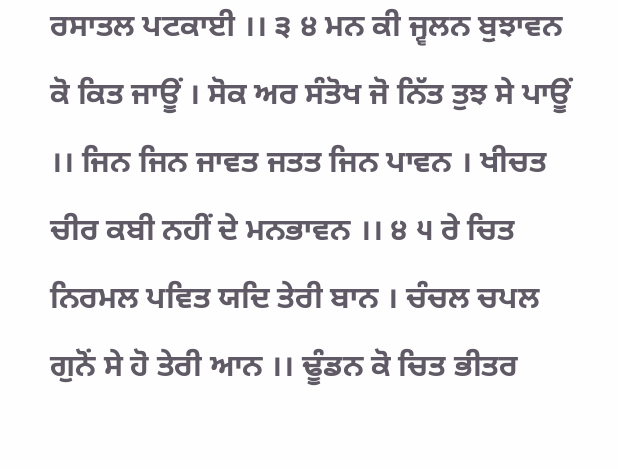ਰਸਾਤਲ ਪਟਕਾਈ ।। ੩ ੪ ਮਨ ਕੀ ਜ੍ਵਲਨ ਬੁਝਾਵਨ ਕੋ ਕਿਤ ਜਾਊਂ । ਸੋਕ ਅਰ ਸੰਤੋਖ ਜੋ ਨਿੱਤ ਤੁਝ ਸੇ ਪਾਊਂ ।। ਜਿਨ ਜਿਨ ਜਾਵਤ ਜਤਤ ਜਿਨ ਪਾਵਨ । ਖੀਚਤ ਚੀਰ ਕਬੀ ਨਹੀਂ ਦੇ ਮਨਭਾਵਨ ।। ੪ ੫ ਰੇ ਚਿਤ ਨਿਰਮਲ ਪਵਿਤ ਯਦਿ ਤੇਰੀ ਬਾਨ । ਚੰਚਲ ਚਪਲ ਗੁਨੋਂ ਸੇ ਹੋ ਤੇਰੀ ਆਨ ।। ਢੂੰਡਨ ਕੋ ਚਿਤ ਭੀਤਰ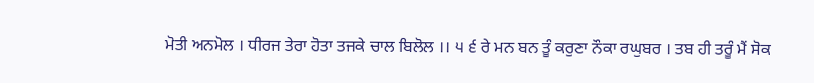ਮੋਤੀ ਅਨਮੋਲ । ਧੀਰਜ ਤੇਰਾ ਹੋਤਾ ਤਜਕੇ ਚਾਲ ਬਿਲੋਲ ।। ੫ ੬ ਰੇ ਮਨ ਬਨ ਤੂੰ ਕਰੁਣਾ ਨੌਕਾ ਰਘੁਬਰ । ਤਬ ਹੀ ਤਰੂੰ ਮੈਂ ਸੋਕ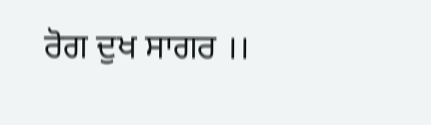ਰੋਗ ਦੁਖ ਸਾਗਰ ।।